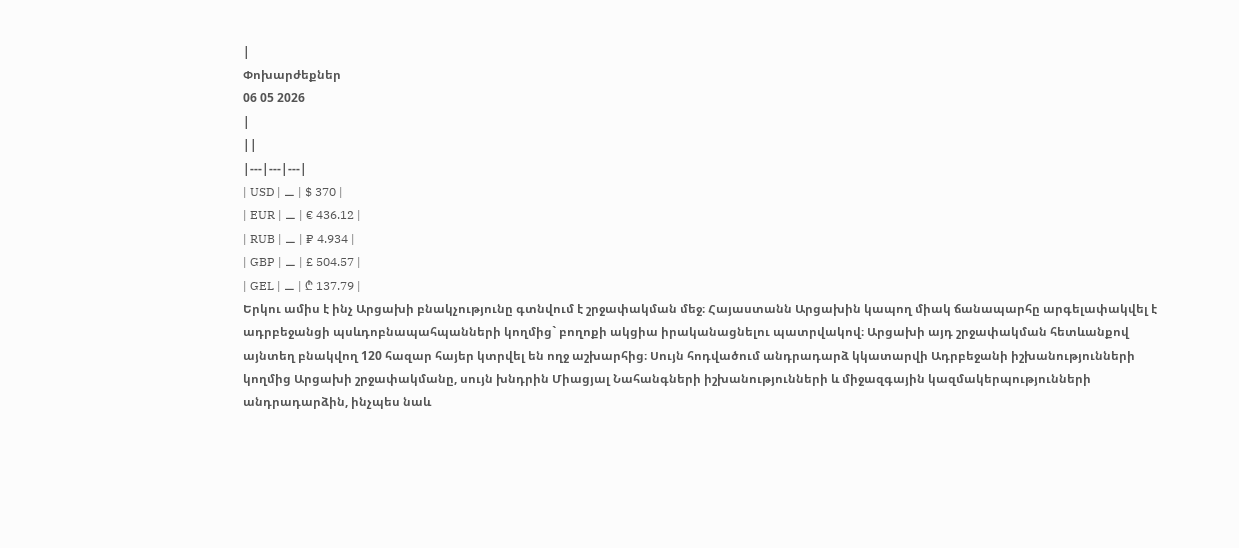|
Փոխարժեքներ
06 05 2026
|
||
|---|---|---|
| USD | ⚊ | $ 370 |
| EUR | ⚊ | € 436.12 |
| RUB | ⚊ | ₽ 4.934 |
| GBP | ⚊ | £ 504.57 |
| GEL | ⚊ | ₾ 137.79 |
Երկու ամիս է ինչ Արցախի բնակչությունը գտնվում է շրջափակման մեջ։ Հայաստանն Արցախին կապող միակ ճանապարհը արգելափակվել է ադրբեջանցի պսևդոբնապահպանների կողմից` բողոքի ակցիա իրականացնելու պատրվակով։ Արցախի այդ շրջափակման հետևանքով այնտեղ բնակվող 120 հազար հայեր կտրվել են ողջ աշխարհից։ Սույն հոդվածում անդրադարձ կկատարվի Ադրբեջանի իշխանությունների կողմից Արցախի շրջափակմանը, սույն խնդրին Միացյալ Նահանգների իշխանությունների և միջազգային կազմակերպությունների անդրադարձին, ինչպես նաև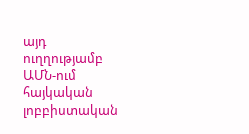այդ ուղղությամբ ԱՄՆ-ում հայկական լոբբիստական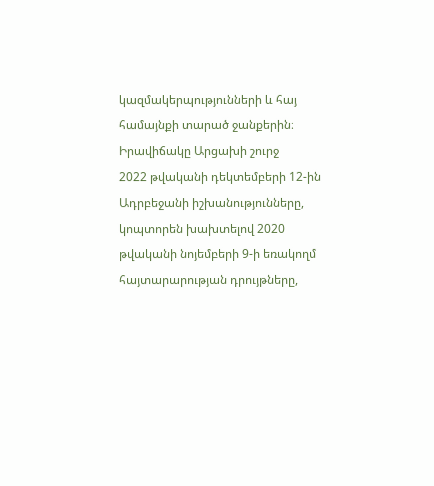կազմակերպությունների և հայ համայնքի տարած ջանքերին։
Իրավիճակը Արցախի շուրջ
2022 թվականի դեկտեմբերի 12-ին Ադրբեջանի իշխանությունները, կոպտորեն խախտելով 2020 թվականի նոյեմբերի 9-ի եռակողմ հայտարարության դրույթները,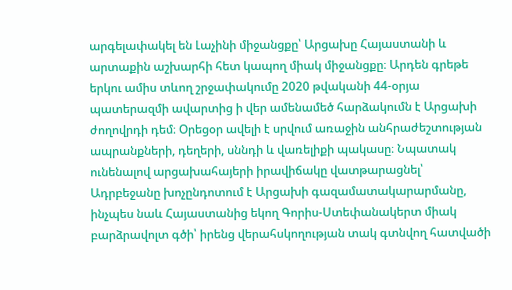արգելափակել են Լաչինի միջանցքը՝ Արցախը Հայաստանի և արտաքին աշխարհի հետ կապող միակ միջանցքը։ Արդեն գրեթե երկու ամիս տևող շրջափակումը 2020 թվականի 44-օրյա պատերազմի ավարտից ի վեր ամենամեծ հարձակումն է Արցախի ժողովրդի դեմ։ Օրեցօր ավելի է սրվում առաջին անհրաժեշտության ապրանքների, դեղերի, սննդի և վառելիքի պակասը։ Նպատակ ունենալով արցախահայերի իրավիճակը վատթարացնել՝ Ադրբեջանը խոչընդոտում է Արցախի գազամատակարարմանը, ինչպես նաև Հայաստանից եկող Գորիս-Ստեփանակերտ միակ բարձրավոլտ գծի՝ իրենց վերահսկողության տակ գտնվող հատվածի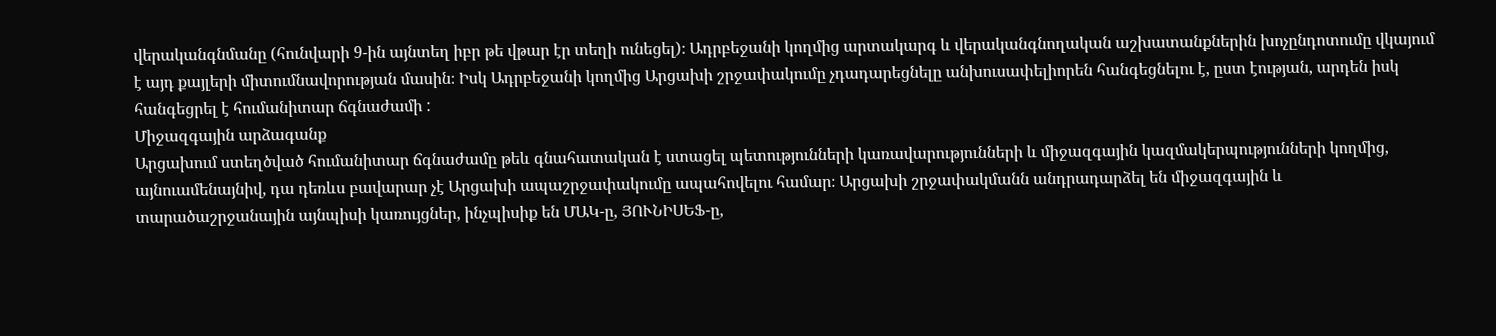վերականգնմանը (հունվարի 9-ին այնտեղ իբր թե վթար էր տեղի ունեցել)։ Ադրբեջանի կողմից արտակարգ և վերականգնողական աշխատանքներին խոչընդոտումը վկայում է այդ քայլերի միտումնավորության մասին։ Իսկ Ադրբեջանի կողմից Արցախի շրջափակումը չդադարեցնելը անխուսափելիորեն հանգեցնելու է, ըստ էության, արդեն իսկ հանգեցրել է հումանիտար ճգնաժամի :
Միջազգային արձագանք
Արցախում ստեղծված հումանիտար ճգնաժամը թեև գնահատական է ստացել պետությունների կառավարությունների և միջազգային կազմակերպությունների կողմից, այնուամենայնիվ, դա դեռևս բավարար չէ Արցախի ապաշրջափակումը ապահովելու համար։ Արցախի շրջափակմանն անդրադարձել են միջազգային և տարածաշրջանային այնպիսի կառույցներ, ինչպիսիք են ՄԱԿ-ը, ՅՈՒՆԻՍԵՖ-ը,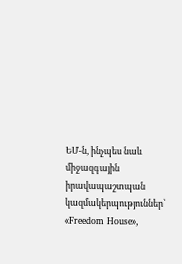ԵՄ-ն, ինչպես նաև միջազգային իրավապաշտպան կազմակերպություններ՝ «Freedom House»,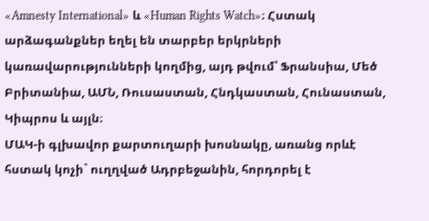«Amnesty International» և «Human Rights Watch»։ Հստակ արձագանքներ եղել են տարբեր երկրների կառավարությունների կողմից, այդ թվում՝ Ֆրանսիա, Մեծ Բրիտանիա, ԱՄՆ, Ռուսաստան, Հնդկաստան, Հունաստան, Կիպրոս և այլն։
ՄԱԿ-ի գլխավոր քարտուղարի խոսնակը, առանց որևէ հստակ կոչի` ուղղված Ադրբեջանին, հորդորել է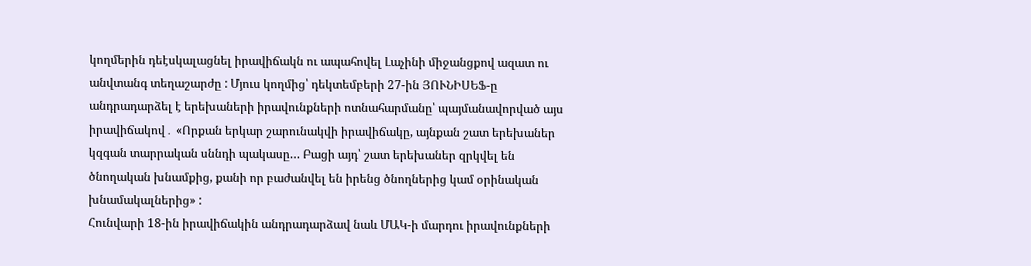կողմերին դեէսկալացնել իրավիճակն ու ապահովել Լաչինի միջանցքով ազատ ու անվտանգ տեղաշարժը : Մյուս կողմից՝ դեկտեմբերի 27-ին ՅՈՒՆԻՍԵՖ-ը անդրադարձել է երեխաների իրավունքների ոտնահարմանը՝ պայմանավորված այս իրավիճակով․ «Որքան երկար շարունակվի իրավիճակը, այնքան շատ երեխաներ կզգան տարրական սննդի պակասը… Բացի այդ՝ շատ երեխաներ զրկվել են ծնողական խնամքից, քանի որ բաժանվել են իրենց ծնողներից կամ օրինական խնամակալներից» :
Հունվարի 18-ին իրավիճակին անդրադարձավ նաև ՄԱԿ-ի մարդու իրավունքների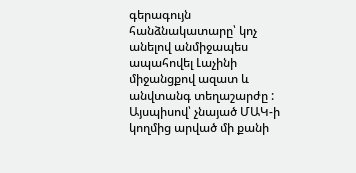գերագույն հանձնակատարը՝ կոչ անելով անմիջապես ապահովել Լաչինի միջանցքով ազատ և անվտանգ տեղաշարժը : Այսպիսով՝ չնայած ՄԱԿ-ի կողմից արված մի քանի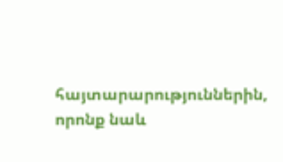հայտարարություններին, որոնք նաև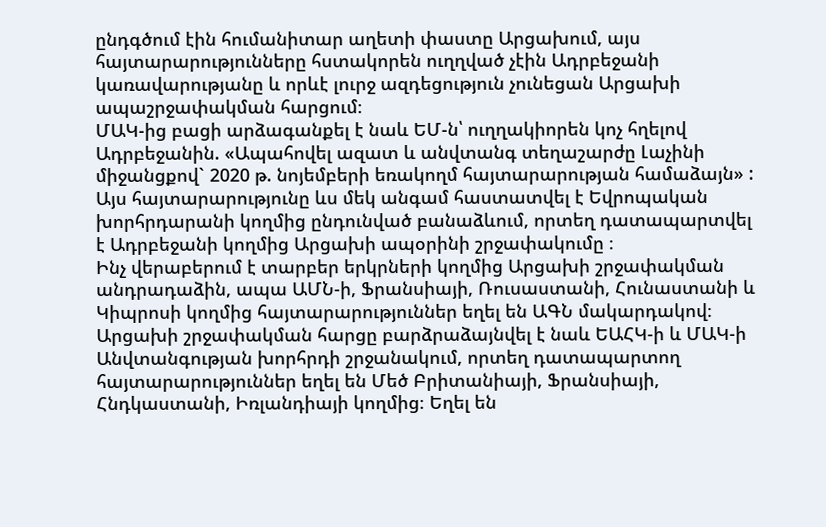ընդգծում էին հումանիտար աղետի փաստը Արցախում, այս հայտարարությունները հստակորեն ուղղված չէին Ադրբեջանի կառավարությանը և որևէ լուրջ ազդեցություն չունեցան Արցախի ապաշրջափակման հարցում։
ՄԱԿ-ից բացի արձագանքել է նաև ԵՄ-ն՝ ուղղակիորեն կոչ հղելով Ադրբեջանին. «Ապահովել ազատ և անվտանգ տեղաշարժը Լաչինի միջանցքով` 2020 թ. նոյեմբերի եռակողմ հայտարարության համաձայն» : Այս հայտարարությունը ևս մեկ անգամ հաստատվել է Եվրոպական խորհրդարանի կողմից ընդունված բանաձևում, որտեղ դատապարտվել է Ադրբեջանի կողմից Արցախի ապօրինի շրջափակումը ։
Ինչ վերաբերում է տարբեր երկրների կողմից Արցախի շրջափակման անդրադաձին, ապա ԱՄՆ-ի, Ֆրանսիայի, Ռուսաստանի, Հունաստանի և Կիպրոսի կողմից հայտարարություններ եղել են ԱԳՆ մակարդակով։ Արցախի շրջափակման հարցը բարձրաձայնվել է նաև ԵԱՀԿ-ի և ՄԱԿ-ի Անվտանգության խորհրդի շրջանակում, որտեղ դատապարտող հայտարարություններ եղել են Մեծ Բրիտանիայի, Ֆրանսիայի, Հնդկաստանի, Իռլանդիայի կողմից։ Եղել են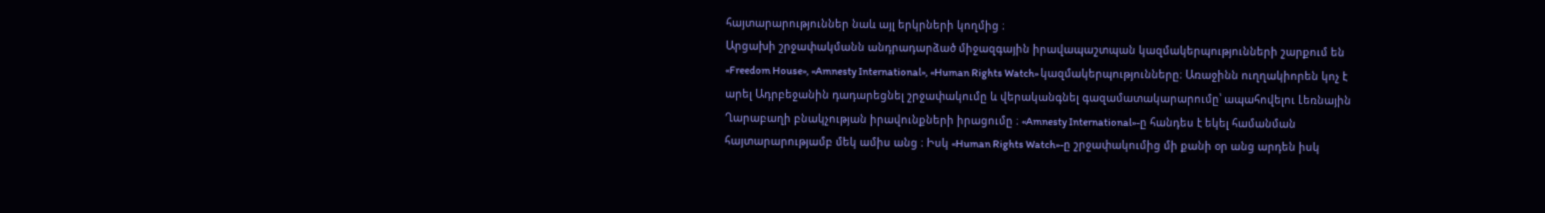հայտարարություններ նաև այլ երկրների կողմից ։
Արցախի շրջափակմանն անդրադարձած միջազգային իրավապաշտպան կազմակերպությունների շարքում են «Freedom House», «Amnesty International», «Human Rights Watch» կազմակերպությունները։ Առաջինն ուղղակիորեն կոչ է արել Ադրբեջանին դադարեցնել շրջափակումը և վերականգնել գազամատակարարումը՝ ապահովելու Լեռնային Ղարաբաղի բնակչության իրավունքների իրացումը ։ «Amnesty International»-ը հանդես է եկել համանման հայտարարությամբ մեկ ամիս անց ։ Իսկ «Human Rights Watch»-ը շրջափակումից մի քանի օր անց արդեն իսկ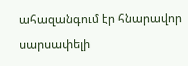ահազանգում էր հնարավոր սարսափելի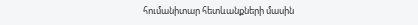հումանիտար հետևանքների մասին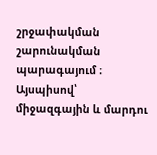շրջափակման շարունակման պարագայում ։
Այսպիսով՝ միջազգային և մարդու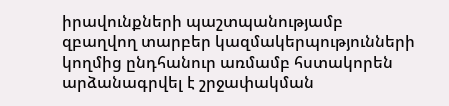իրավունքների պաշտպանությամբ զբաղվող տարբեր կազմակերպությունների կողմից ընդհանուր առմամբ հստակորեն արձանագրվել է շրջափակման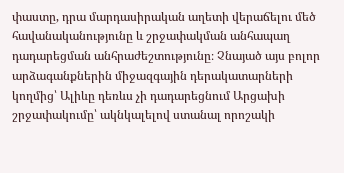փաստը, դրա մարդասիրական աղետի վերաճելու մեծ հավանականությունը և շրջափակման անհապաղ դադարեցման անհրաժեշտությունը։ Չնայած այս բոլոր արձագանքներին միջազգային դերակատարների կողմից՝ Ալիևը դեռևս չի դադարեցնում Արցախի շրջափակումը՝ ակնկալելով ստանալ որոշակի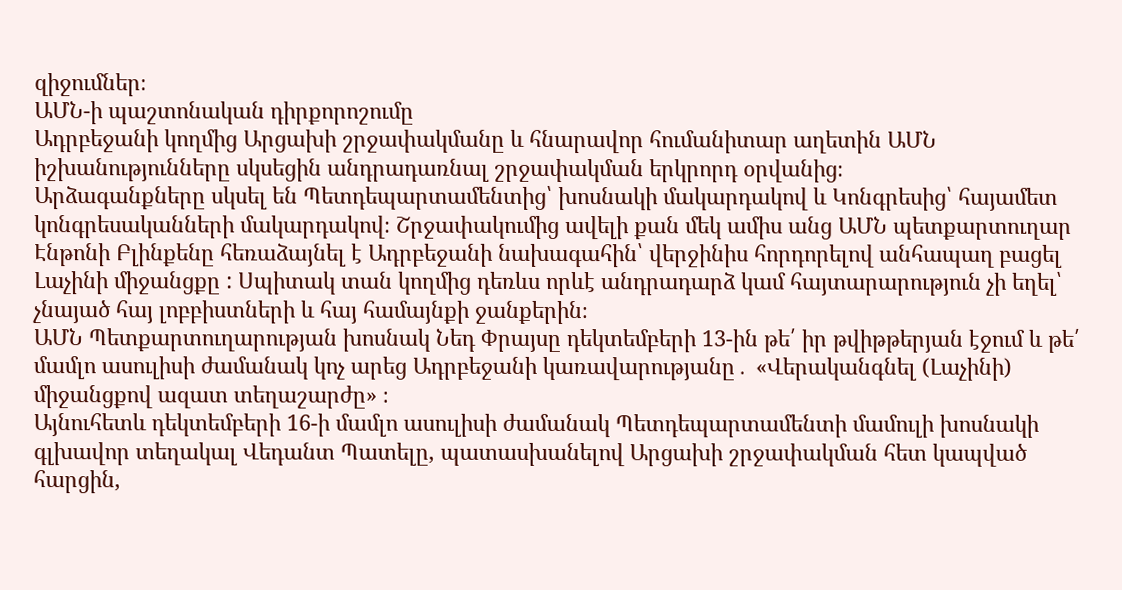զիջումներ։
ԱՄՆ-ի պաշտոնական դիրքորոշումը
Ադրբեջանի կողմից Արցախի շրջափակմանը և հնարավոր հումանիտար աղետին ԱՄՆ իշխանությունները սկսեցին անդրադառնալ շրջափակման երկրորդ օրվանից։
Արձագանքները սկսել են Պետդեպարտամենտից՝ խոսնակի մակարդակով և Կոնգրեսից՝ հայամետ կոնգրեսականների մակարդակով։ Շրջափակումից ավելի քան մեկ ամիս անց ԱՄՆ պետքարտուղար Էնթոնի Բլինքենը հեռաձայնել է Ադրբեջանի նախագահին՝ վերջինիս հորդորելով անհապաղ բացել Լաչինի միջանցքը : Սպիտակ տան կողմից դեռևս որևէ անդրադարձ կամ հայտարարություն չի եղել՝ չնայած հայ լոբբիստների և հայ համայնքի ջանքերին։
ԱՄՆ Պետքարտուղարության խոսնակ Նեդ Փրայսը դեկտեմբերի 13-ին թե՛ իր թվիթթերյան էջում և թե՛ մամլո ասուլիսի ժամանակ կոչ արեց Ադրբեջանի կառավարությանը․ «Վերականգնել (Լաչինի) միջանցքով ազատ տեղաշարժը» ։
Այնուհետև դեկտեմբերի 16-ի մամլո ասուլիսի ժամանակ Պետդեպարտամենտի մամուլի խոսնակի գլխավոր տեղակալ Վեդանտ Պատելը, պատասխանելով Արցախի շրջափակման հետ կապված հարցին,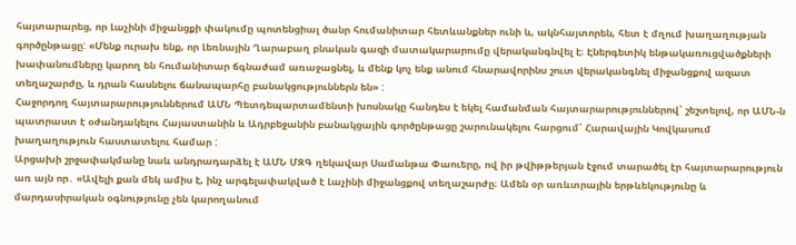հայտարարեց, որ Լաչինի միջանցքի փակումը պոտենցիալ ծանր հումանիտար հետևանքներ ունի և, ակնհայտորեն, հետ է մղում խաղաղության գործընթացը: «Մենք ուրախ ենք, որ Լեռնային Ղարաբաղ բնական գազի մատակարարումը վերականգնվել է։ Էներգետիկ ենթակառուցվածքների խափանումները կարող են հումանիտար ճգնաժամ առաջացնել, և մենք կոչ ենք անում հնարավորինս շուտ վերականգնել միջանցքով ազատ տեղաշարժը, և դրան հասնելու ճանապարհը բանակցություններն են» :
Հաջորդող հայտարարություններում ԱՄՆ Պետդեպարտամենտի խոսնակը հանդես է եկել համանման հայտարարություններով՝ շեշտելով, որ ԱՄՆ-ն պատրաստ է օժանդակելու Հայաստանին և Ադրբեջանին բանակցային գործընթացը շարունակելու հարցում՝ Հարավային Կովկասում խաղաղություն հաստատելու համար :
Արցախի շրջափակմանը նաև անդրադարձել է ԱՄՆ ՄԶԳ ղեկավար Սամանթա Փաուերը, ով իր թվիթթերյան էջում տարածել էր հայտարարություն առ այն որ․ «Ավելի քան մեկ ամիս է, ինչ արգելափակված է Լաչինի միջանցքով տեղաշարժը։ Ամեն օր առևտրային երթևեկությունը և մարդասիրական օգնությունը չեն կարողանում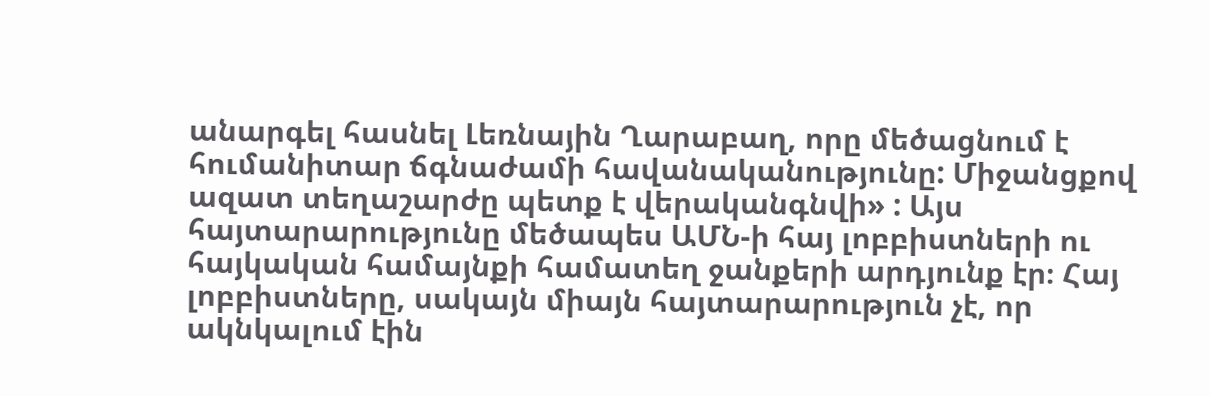անարգել հասնել Լեռնային Ղարաբաղ, որը մեծացնում է հումանիտար ճգնաժամի հավանականությունը: Միջանցքով ազատ տեղաշարժը պետք է վերականգնվի» : Այս հայտարարությունը մեծապես ԱՄՆ-ի հայ լոբբիստների ու հայկական համայնքի համատեղ ջանքերի արդյունք էր։ Հայ լոբբիստները, սակայն միայն հայտարարություն չէ, որ ակնկալում էին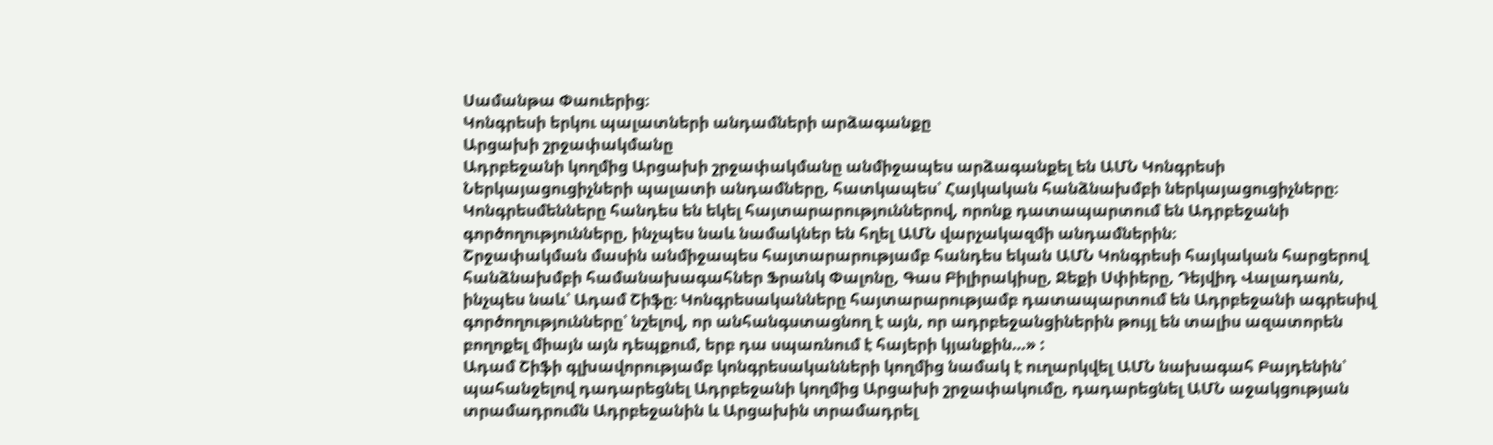Սամանթա Փաուերից։
Կոնգրեսի երկու պալատների անդամների արձագանքը
Արցախի շրջափակմանը
Ադրբեջանի կողմից Արցախի շրջափակմանը անմիջապես արձագանքել են ԱՄՆ Կոնգրեսի Ներկայացուցիչների պալատի անդամները, հատկապես՝ Հայկական հանձնախմբի ներկայացուցիչները։ Կոնգրեսմենները հանդես են եկել հայտարարություններով, որոնք դատապարտում են Ադրբեջանի գործողությունները, ինչպես նաև նամակներ են հղել ԱՄՆ վարչակազմի անդամներին։
Շրջափակման մասին անմիջապես հայտարարությամբ հանդես եկան ԱՄՆ Կոնգրեսի հայկական հարցերով հանձնախմբի համանախագահներ Ֆրանկ Փալոնը, Գաս Բիլիրակիսը, Ջեքի Սփիերը, Դեյվիդ Վալադաոն, ինչպես նաև՝ Ադամ Շիֆը։ Կոնգրեսականները հայտարարությամբ դատապարտում են Ադրբեջանի ագրեսիվ գործողությունները՝ նշելով, որ անհանգստացնող է այն, որ ադրբեջանցիներին թույլ են տալիս ազատորեն բողոքել միայն այն դեպքում, երբ դա սպառնում է հայերի կյանքին…» :
Ադամ Շիֆի գլխավորությամբ կոնգրեսականների կողմից նամակ է ուղարկվել ԱՄՆ նախագահ Բայդենին՝ պահանջելով դադարեցնել Ադրբեջանի կողմից Արցախի շրջափակումը, դադարեցնել ԱՄՆ աջակցության տրամադրումն Ադրբեջանին և Արցախին տրամադրել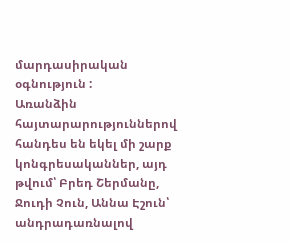մարդասիրական օգնություն :
Առանձին հայտարարություններով հանդես են եկել մի շարք կոնգրեսականներ, այդ թվում՝ Բրեդ Շերմանը, Ջուդի Չուն, Աննա Էշուն՝ անդրադառնալով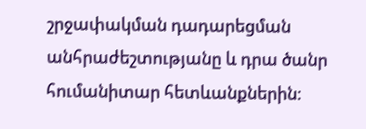շրջափակման դադարեցման անհրաժեշտությանը և դրա ծանր հումանիտար հետևանքներին։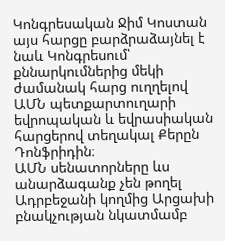Կոնգրեսական Ջիմ Կոստան այս հարցը բարձրաձայնել է նաև Կոնգրեսում՝ քննարկումներից մեկի ժամանակ հարց ուղղելով ԱՄՆ պետքարտուղարի եվրոպական և եվրասիական հարցերով տեղակալ Քերըն Դոնֆրիդին։
ԱՄՆ սենատորները ևս անարձագանք չեն թողել Ադրբեջանի կողմից Արցախի բնակչության նկատմամբ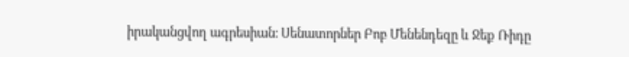իրականցվող ագրեսիան։ Սենատորներ Բոբ Մենենդեզը և Ջեք Ռիդը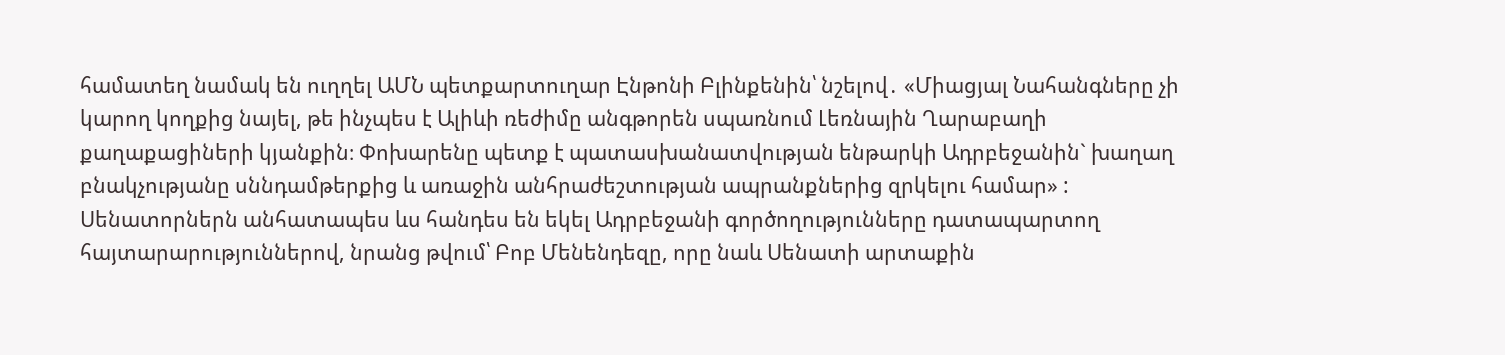համատեղ նամակ են ուղղել ԱՄՆ պետքարտուղար Էնթոնի Բլինքենին՝ նշելով․ «Միացյալ Նահանգները չի կարող կողքից նայել, թե ինչպես է Ալիևի ռեժիմը անգթորեն սպառնում Լեռնային Ղարաբաղի քաղաքացիների կյանքին։ Փոխարենը պետք է պատասխանատվության ենթարկի Ադրբեջանին` խաղաղ բնակչությանը սննդամթերքից և առաջին անհրաժեշտության ապրանքներից զրկելու համար» :
Սենատորներն անհատապես ևս հանդես են եկել Ադրբեջանի գործողությունները դատապարտող հայտարարություններով, նրանց թվում՝ Բոբ Մենենդեզը, որը նաև Սենատի արտաքին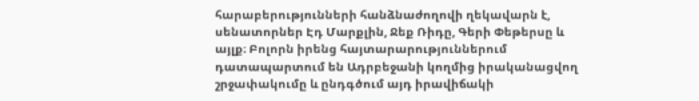հարաբերությունների հանձնաժողովի ղեկավարն է, սենատորներ Էդ Մարքլին, Ջեք Ռիդը, Գերի Փեթերսը և այլք։ Բոլորն իրենց հայտարարություններում դատապարտում են Ադրբեջանի կողմից իրականացվող շրջափակումը և ընդգծում այդ իրավիճակի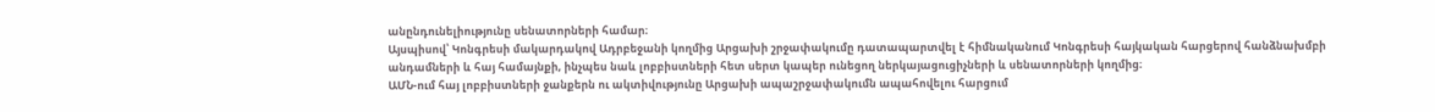անընդունելիությունը սենատորների համար։
Այսպիսով՝ Կոնգրեսի մակարդակով Ադրբեջանի կողմից Արցախի շրջափակումը դատապարտվել է հիմնականում Կոնգրեսի հայկական հարցերով հանձնախմբի անդամների և հայ համայնքի, ինչպես նաև լոբբիստների հետ սերտ կապեր ունեցող ներկայացուցիչների և սենատորների կողմից։
ԱՄՆ-ում հայ լոբբիստների ջանքերն ու ակտիվությունը Արցախի ապաշրջափակումն ապահովելու հարցում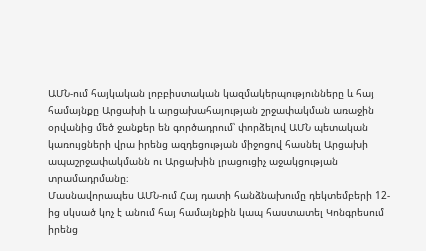ԱՄՆ-ում հայկական լոբբիստական կազմակերպությունները և հայ համայնքը Արցախի և արցախահայության շրջափակման առաջին օրվանից մեծ ջանքեր են գործադրում՝ փորձելով ԱՄՆ պետական կառույցների վրա իրենց ազդեցության միջոցով հասնել Արցախի ապաշրջափակմանն ու Արցախին լրացուցիչ աջակցության տրամադրմանը։
Մասնավորապես ԱՄՆ-ում Հայ դատի հանձնախումը դեկտեմբերի 12-ից սկսած կոչ է անում հայ համայնքին կապ հաստատել Կոնգրեսում իրենց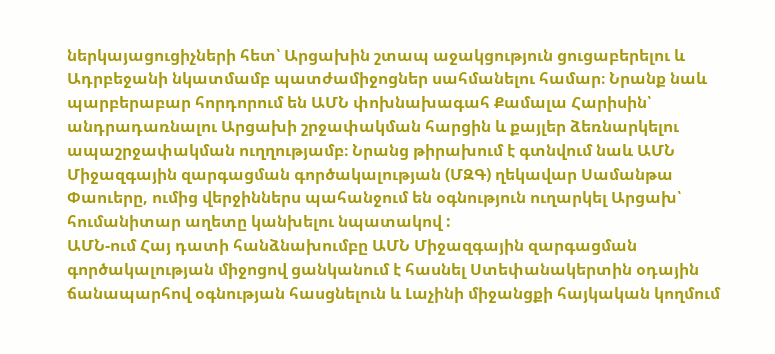ներկայացուցիչների հետ՝ Արցախին շտապ աջակցություն ցուցաբերելու և Ադրբեջանի նկատմամբ պատժամիջոցներ սահմանելու համար։ Նրանք նաև պարբերաբար հորդորում են ԱՄՆ փոխնախագահ Քամալա Հարիսին՝ անդրադառնալու Արցախի շրջափակման հարցին և քայլեր ձեռնարկելու ապաշրջափակման ուղղությամբ։ Նրանց թիրախում է գտնվում նաև ԱՄՆ Միջազգային զարգացման գործակալության (ՄԶԳ) ղեկավար Սամանթա Փաուերը, ումից վերջիններս պահանջում են օգնություն ուղարկել Արցախ՝ հումանիտար աղետը կանխելու նպատակով :
ԱՄՆ-ում Հայ դատի հանձնախումբը ԱՄՆ Միջազգային զարգացման գործակալության միջոցով ցանկանում է հասնել Ստեփանակերտին օդային ճանապարհով օգնության հասցնելուն և Լաչինի միջանցքի հայկական կողմում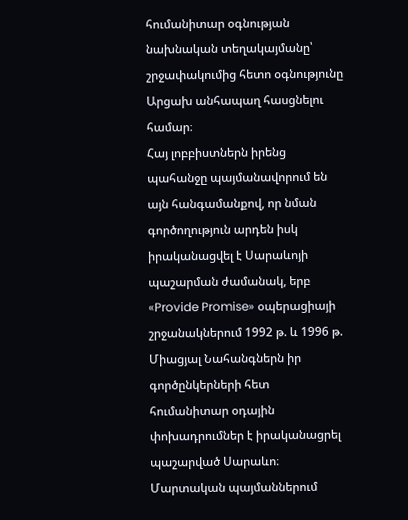հումանիտար օգնության նախնական տեղակայմանը՝ շրջափակումից հետո օգնությունը Արցախ անհապաղ հասցնելու համար։
Հայ լոբբիստներն իրենց պահանջը պայմանավորում են այն հանգամանքով, որ նման գործողություն արդեն իսկ իրականացվել է Սարաևոյի պաշարման ժամանակ, երբ «Provide Promise» օպերացիայի շրջանակներում 1992 թ. և 1996 թ. Միացյալ Նահանգներն իր գործընկերների հետ հումանիտար օդային փոխադրումներ է իրականացրել պաշարված Սարաևո։ Մարտական պայմաններում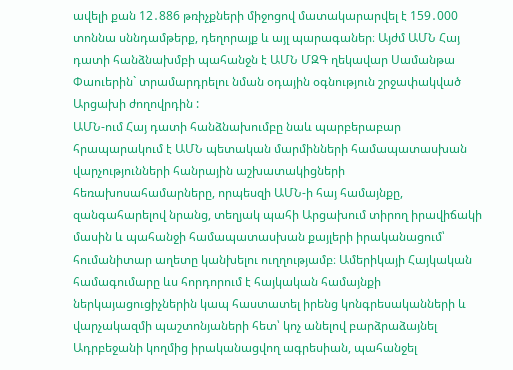ավելի քան 12․886 թռիչքների միջոցով մատակարարվել է 159․000 տոննա սննդամթերք, դեղորայք և այլ պարագաներ։ Այժմ ԱՄՆ Հայ դատի հանձնախմբի պահանջն է ԱՄՆ ՄԶԳ ղեկավար Սամանթա Փաուերին` տրամարդրելու նման օդային օգնություն շրջափակված Արցախի ժողովրդին :
ԱՄՆ-ում Հայ դատի հանձնախումբը նաև պարբերաբար հրապարակում է ԱՄՆ պետական մարմինների համապատասխան վարչությունների հանրային աշխատակիցների հեռախոսահամարները, որպեսզի ԱՄՆ-ի հայ համայնքը, զանգահարելով նրանց, տեղյակ պահի Արցախում տիրող իրավիճակի մասին և պահանջի համապատասխան քայլերի իրականացում՝ հումանիտար աղետը կանխելու ուղղությամբ։ Ամերիկայի Հայկական համագումարը ևս հորդորում է հայկական համայնքի ներկայացուցիչներին կապ հաստատել իրենց կոնգրեսականների և վարչակազմի պաշտոնյաների հետ՝ կոչ անելով բարձրաձայնել Ադրբեջանի կողմից իրականացվող ագրեսիան, պահանջել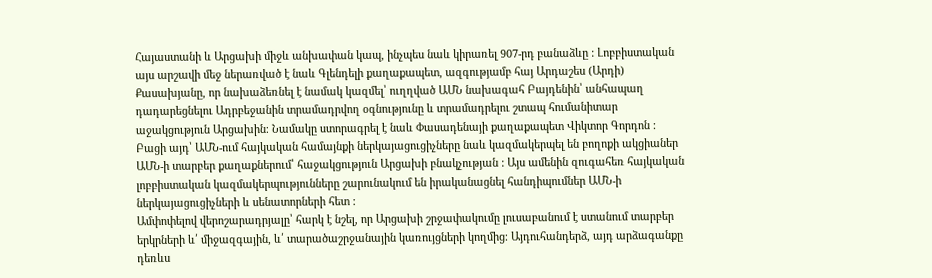Հայաստանի և Արցախի միջև անխափան կապ, ինչպես նաև կիրառել 907-րդ բանաձևը : Լոբբիստական այս արշավի մեջ ներառված է նաև Գլենդելի քաղաքապետ, ազգությամբ հայ Արդաշես (Արդի) Քասախյանը, որ նախաձեռնել է նամակ կազմել՝ ուղղված ԱՄՆ նախագահ Բայդենին՝ անհապաղ դադարեցնելու Ադրբեջանին տրամադրվող օգնությունը և տրամադրելու շտապ հումանիտար աջակցություն Արցախին։ Նամակը ստորագրել է նաև Փասադենայի քաղաքապետ Վիկտոր Գորդոն :
Բացի այդ՝ ԱՄՆ-ում հայկական համայնքի ներկայացուցիչները նաև կազմակերպել են բողոքի ակցիաներ ԱՄՆ-ի տարբեր քաղաքներում՝ հաջակցություն Արցախի բնակչության : Այս ամենին զուգահեռ հայկական լոբբիստական կազմակերպությունները շարունակում են իրականացնել հանդիպումներ ԱՄՆ-ի ներկայացուցիչների և սենատորների հետ :
Ամփոփելով վերոշարադրյալը՝ հարկ է նշել, որ Արցախի շրջափակումը լուսաբանում է ստանում տարբեր երկրների և՛ միջազգային, և՛ տարածաշրջանային կառույցների կողմից։ Այդուհանդերձ, այդ արձագանքը դեռևս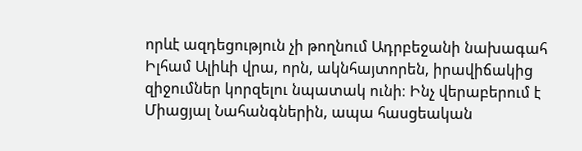որևէ ազդեցություն չի թողնում Ադրբեջանի նախագահ Իլհամ Ալիևի վրա, որն, ակնհայտորեն, իրավիճակից զիջումներ կորզելու նպատակ ունի։ Ինչ վերաբերում է Միացյալ Նահանգներին, ապա հասցեական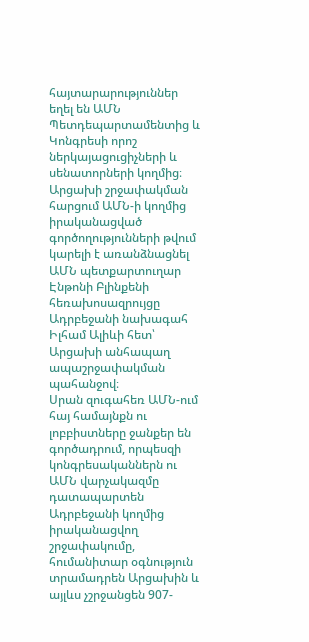հայտարարություններ եղել են ԱՄՆ Պետդեպարտամենտից և Կոնգրեսի որոշ ներկայացուցիչների և սենատորների կողմից։ Արցախի շրջափակման հարցում ԱՄՆ-ի կողմից իրականացված գործողությունների թվում կարելի է առանձնացնել ԱՄՆ պետքարտուղար Էնթոնի Բլինքենի հեռախոսազրույցը Ադրբեջանի նախագահ Իլհամ Ալիևի հետ՝ Արցախի անհապաղ ապաշրջափակման պահանջով։
Սրան զուգահեռ ԱՄՆ-ում հայ համայնքն ու լոբբիստները ջանքեր են գործադրում, որպեսզի կոնգրեսականներն ու ԱՄՆ վարչակազմը դատապարտեն Ադրբեջանի կողմից իրականացվող շրջափակումը, հումանիտար օգնություն տրամադրեն Արցախին և այլևս չշրջանցեն 907-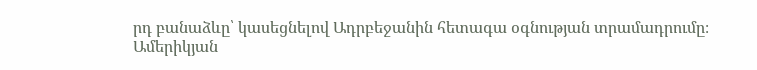րդ բանաձևը՝ կասեցնելով Ադրբեջանին հետագա օգնության տրամադրումը։
Ամերիկյան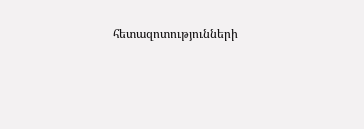հետազոտությունների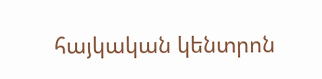հայկական կենտրոն